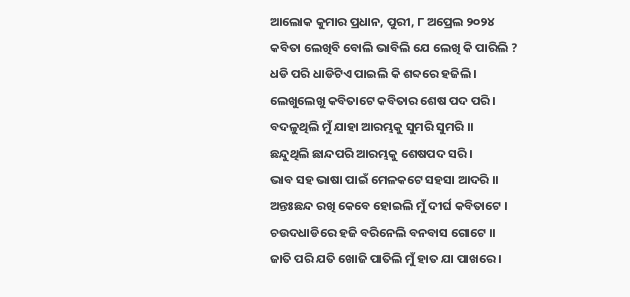ଆଲୋକ କୁମାର ପ୍ରଧାନ, ପୁରୀ, ୮ ଅପ୍ରେଲ ୨୦୨୪
କବିତା ଲେଖିବି ବୋଲି ଭାବିଲି ଯେ ଲେଖି କି ପାରିଲି ?
ଧଡି ପରି ଧାଡିଟିଏ ପାଇଲି କି ଶବ୍ଦରେ ହଜିଲି ।
ଲେଖୁଲେଖୁ କବିତାଟେ କବିତାର ଶେଷ ପଦ ପରି ।
ବଦଳୁଥିଲି ମୁଁ ଯାହା ଆରମ୍ଭକୁ ସୁମରି ସୁମରି ।।
ଛନ୍ଦୁଥିଲି ଛାନ୍ଦପରି ଆରମ୍ଭକୁ ଶେଷପଦ ସରି ।
ଭାବ ସହ ଭାଷା ପାଇଁ ମେଳକଟେ ସହସା ଆଦରି ।।
ଅନ୍ତଃଛନ୍ଦ ରଖି କେବେ ହୋଇଲି ମୁଁ ଦୀର୍ଘ କବିତାଟେ ।
ଚଉଦଧାଡିରେ ହଜି ବରିନେଲି ବନବାସ ଗୋଟେ ।।
ଜାତି ପରି ଯତି ଖୋଜି ପାତିଲି ମୁଁ ହାତ ଯା ପାଖରେ ।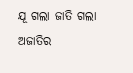ଯୂ ଗଲା ଜାତି ଗଲା ଅଜାତିର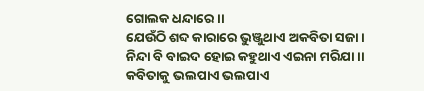ଗୋଲକ ଧନ୍ଦାରେ ।।
ଯେଉଁଠି ଶବ୍ଦ କାରାରେ ଭୁଞ୍ଜୁଥାଏ ଅକବିତା ସଜା ।
ନିନ୍ଦା ବି ବାଇଦ ହୋଇ କହୁଥାଏ ଏଇନା ମରିଯା ।।
କବିତାକୁ ଭଲପାଏ ଭଲପାଏ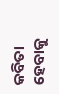କବିତା ହେବାକୁ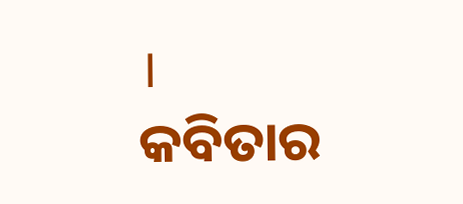।
କବିତାର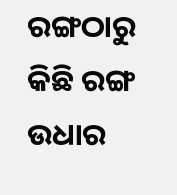ରଙ୍ଗଠାରୁ କିଛି ରଙ୍ଗ ଉଧାର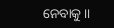ନେବାକୁ ।।